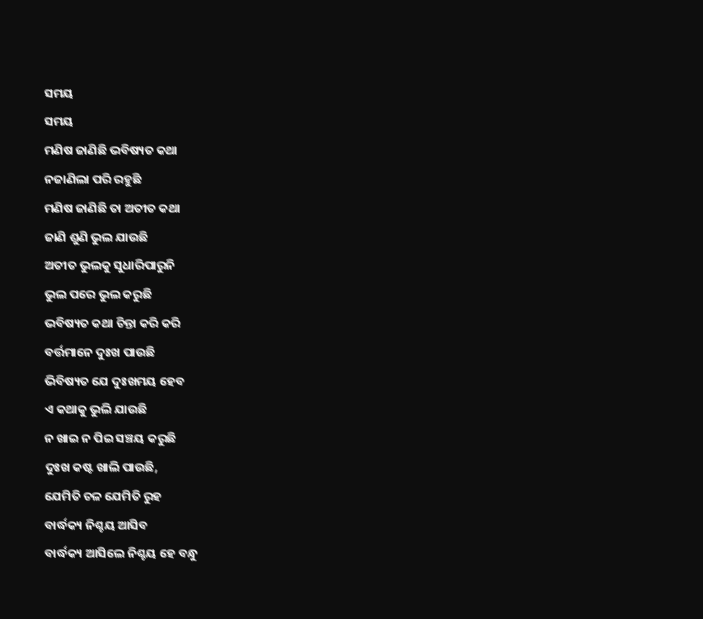ସମୟ
ସମୟ
ମଣିଷ ଜାଣିଛି ଭବିଷ୍ୟତ କଥା
ନଜାଣିଲା ପରି ରହୁଛି
ମଣିଷ ଜାଣିଛି ତା ଅତୀତ କଥା
ଜାଣି ଶୁଣି ଭୁଲ ଯାଉଛି
ଅତୀତ ଭୁଲକୁ ସୁଧାରିପାରୁନି
ଭୁଲ ପରେ ଭୁଲ କରୁଛି
ଭବିଷ୍ୟତ କଥା ଚିନ୍ତା କରି କରି
ବର୍ତ୍ତମାନେ ଦୁଃଖ ପାଉଛି
ଭିବିଷ୍ୟତ ଯେ ଦୁଃଖମୟ ହେବ
ଏ କଥାକୁ ଭୁଲି ଯାଉଛି
ନ ଖାଇ ନ ପିଇ ସଞ୍ଚୟ କରୁଛି
ଦୁଃଖ କଷ୍ଟ ଖାଲି ପାଉଛି,
ଯେମିତି ଚଳ ଯେମିତି ରୁହ
ବାର୍ଦ୍ଧକ୍ୟ ନିଶ୍ଚୟ ଆସିବ
ବାର୍ଦ୍ଧକ୍ୟ ଆସିଲେ ନିଶ୍ଚୟ ହେ ବନ୍ଧୁ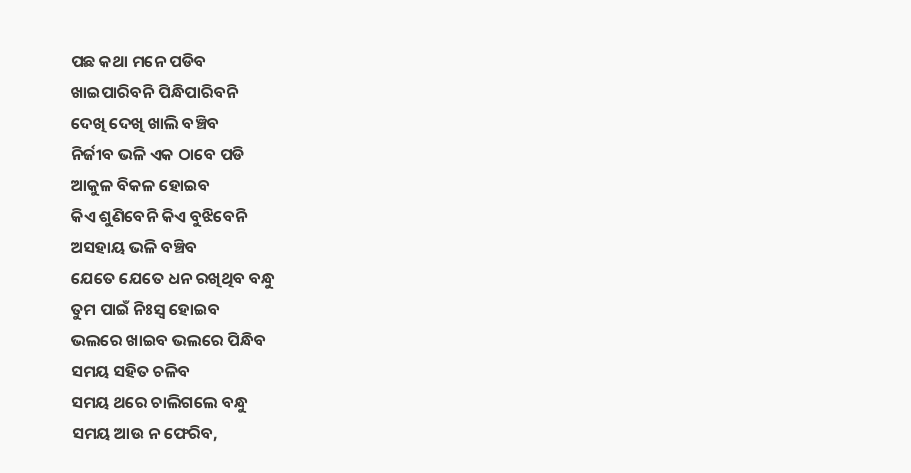ପଛ କଥା ମନେ ପଡିବ
ଖାଇପାରିବନି ପିନ୍ଧିପାରିବନି
ଦେଖି ଦେଖି ଖାଲି ବଞ୍ଚିବ
ନିର୍ଜୀବ ଭଳି ଏକ ଠାବେ ପଡି
ଆକୁଳ ବିକଳ ହୋଇବ
କିଏ ଶୁଣିବେନି କିଏ ବୁଝିବେନି
ଅସହାୟ ଭଳି ବଞ୍ଚିବ
ଯେତେ ଯେତେ ଧନ ରଖିଥିବ ବନ୍ଧୁ
ତୁମ ପାଇଁ ନିଃସ୍ୱ ହୋଇବ
ଭଲରେ ଖାଇବ ଭଲରେ ପିନ୍ଧିବ
ସମୟ ସହିତ ଚଳିବ
ସମୟ ଥରେ ଚାଲିଗଲେ ବନ୍ଧୁ
ସମୟ ଆଉ ନ ଫେରିବ,